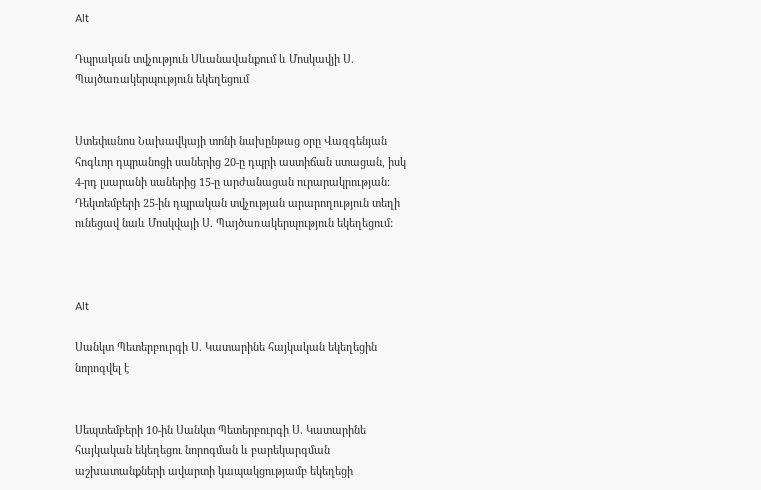Alt

Դպրական տվչություն Սևանավանքում և Մոսկավյի Ս. Պայծառակերպություն եկեղեցում


Ստեփանոս Նախավկայի տոնի նախընթաց օրը Վազգենյան հոգևոր դպրանոցի սաներից 20-ը դպրի աստիճան ստացան, իսկ 4-րդ լսարանի սաներից 15-ը արժանացան ուրարակրության:
Դեկտեմբերի 25-ին դպրական տվչության արարողություն տեղի ունեցավ նաև Մոսկվայի Ս. Պայծառակերպություն եկեղեցում:



Alt

Սանկտ Պետերբուրգի Ս. Կատարինե հայկական եկեղեցին նորոգվել է


Սեպտեմբերի 10-ին Սանկտ Պետերբուրգի Ս. Կատարինե հայկական եկեղեցու նորոգման և բարեկարգման աշխատանքների ավարտի կապակցությամբ եկեղեցի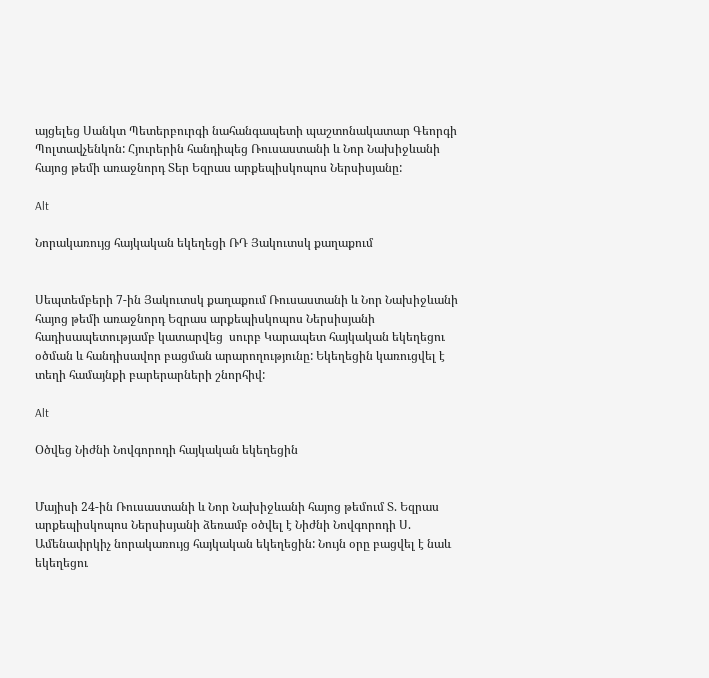այցելեց Սանկտ Պետերբուրգի նահանգապետի պաշտոնակատար Գեորգի Պոլտավչենկոն: Հյուրերին հանդիպեց Ռուսաստանի և Նոր Նախիջևանի հայոց թեմի առաջնորդ Տեր Եզրաս արքեպիսկոպոս Ներսիսյանը:

Alt

Նորակառույց հայկական եկեղեցի ՌԴ Յակուտսկ քաղաքում


Սեպտեմբերի 7-ին Յակուտսկ քաղաքում Ռուսաստանի և Նոր Նախիջևանի հայոց թեմի առաջնորդ Եզրաս արքեպիսկոպոս Ներսիսյանի հադիսապետությամբ կատարվեց  սուրբ Կարապետ հայկական եկեղեցու օծման և հանդիսավոր բացման արարողությունը: Եկեղեցին կառուցվել է տեղի համայնքի բարերարների շնորհիվ:

Alt

Օծվեց Նիժնի Նովգորոդի հայկական եկեղեցին


Մայիսի 24-ին Ռուսաստանի և Նոր Նախիջևանի հայոց թեմում Տ. Եզրաս արքեպիսկոպոս Ներսիսյանի ձեռամբ օծվել է Նիժնի Նովգորոդի Ս. Ամենափրկիչ նորակառույց հայկական եկեղեցին: Նույն օրը բացվել է նաև եկեղեցու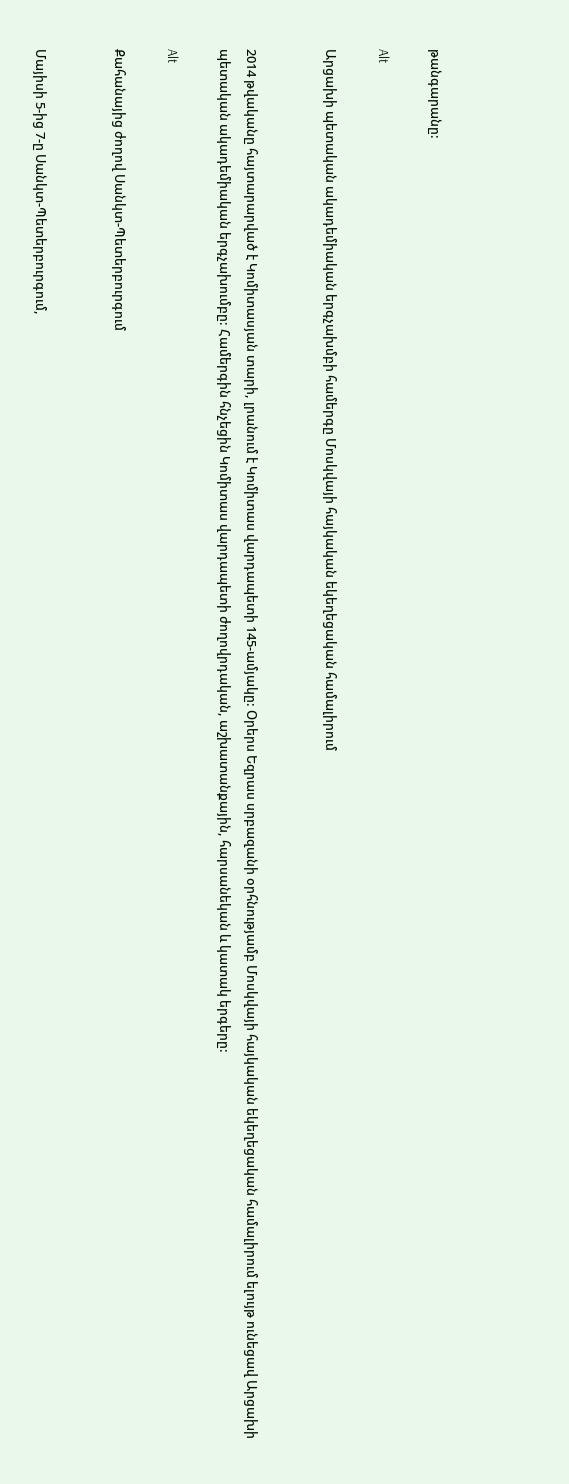թանգարանը:

Alt

Արցախի պետական ակադեմիական երգչախմբի համերգը Մոսկվայի հայկական եկեղեցական համալիրում


2014 թվականը հայտարարված է Կոմիտասյան տարի, լրանում է Կոմիտաս վարդապետի 145-ամյակը: Օրերս Եզրաս սրբազանի օրհնությամբ Մոսկվայի հայկական եկեղեցական համալիրում ելույթ ունեցավ Արցախի պետական ակադեմիական երգչախումբը: Համերգին հնչեցին Կոմիտաս վարդապետի ժողովրդական, աշխատանքային, հարսանեկան և կատակ երգերը:

Alt

Քահանայից ժողով Սանկտ-Պետերբուրգում


Մայիսի 5-ից 7-ը Սանկտ-Պետերբուրգում,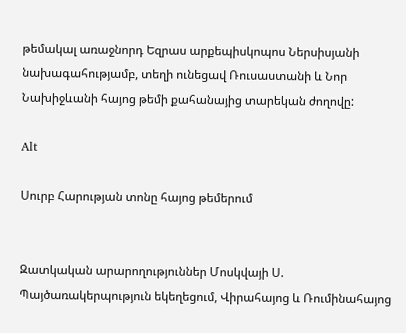թեմակալ առաջնորդ Եզրաս արքեպիսկոպոս Ներսիսյանի նախագահությամբ, տեղի ունեցավ Ռուսաստանի և Նոր Նախիջևանի հայոց թեմի քահանայից տարեկան ժողովը:

Alt

Սուրբ Հարության տոնը հայոց թեմերում


Զատկական արարողություններ Մոսկվայի Ս. Պայծառակերպություն եկեղեցում, Վիրահայոց և Ռումինահայոց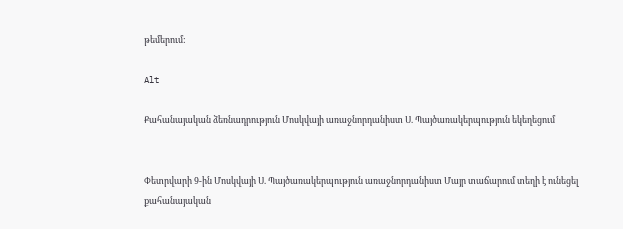թեմերում:

Alt

Քահանայական ձեռնադրություն Մոսկվայի առաջնորդանիստ Ս. Պայծառակերպություն եկեղեցում


Փետրվարի 9-ին Մոսկվայի Ս. Պայծառակերպություն առաջնորդանիստ Մայր տաճարում տեղի է ունեցել քահանայական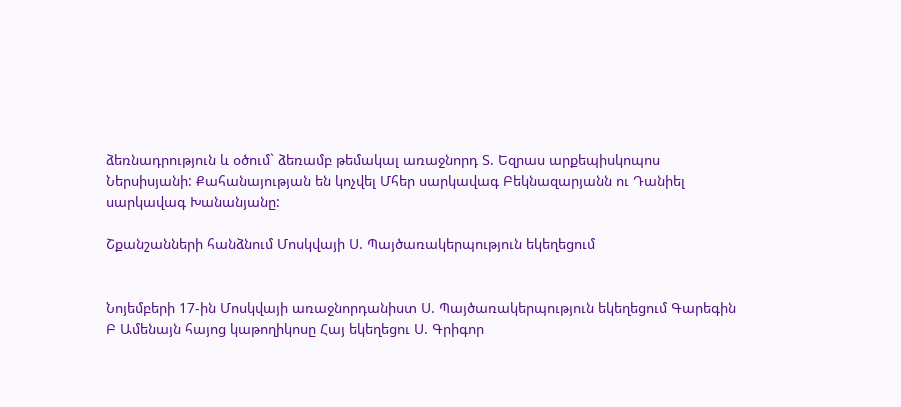ձեռնադրություն և օծում` ձեռամբ թեմակալ առաջնորդ Տ. Եզրաս արքեպիսկոպոս Ներսիսյանի: Քահանայության են կոչվել Մհեր սարկավագ Բեկնազարյանն ու Դանիել սարկավագ Խանանյանը:

Շքանշանների հանձնում Մոսկվայի Ս. Պայծառակերպություն եկեղեցում


Նոյեմբերի 17-ին Մոսկվայի առաջնորդանիստ Ս. Պայծառակերպություն եկեղեցում Գարեգին Բ Ամենայն հայոց կաթողիկոսը Հայ եկեղեցու Ս. Գրիգոր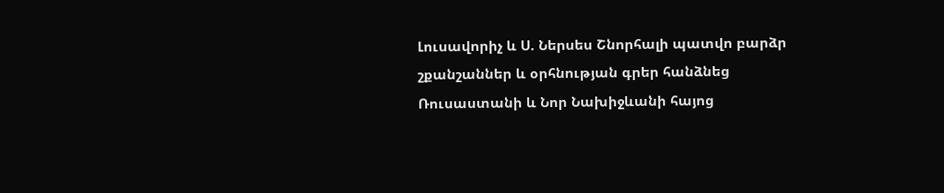Լուսավորիչ և Ս. Ներսես Շնորհալի պատվո բարձր շքանշաններ և օրհնության գրեր հանձնեց Ռուսաստանի և Նոր Նախիջևանի հայոց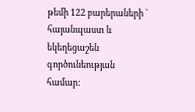թեմի 122 բարերաների ` հայանպաստ և եկեղեցաշեն գործունեության համար: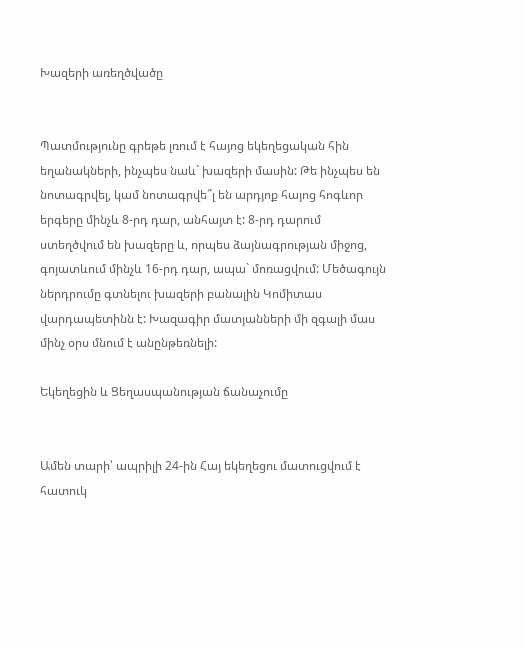Խազերի առեղծվածը


Պատմությունը գրեթե լռում է հայոց եկեղեցական հին եղանակների, ինչպես նաև` խազերի մասին: Թե ինչպես են նոտագրվել, կամ նոտագրվե՞լ են արդյոք հայոց հոգևոր երգերը մինչև 8-րդ դար, անհայտ է: 8-րդ դարում ստեղծվում են խազերը և, որպես ձայնագրության միջոց, գոյատևում մինչև 16-րդ դար, ապա` մոռացվում: Մեծագույն ներդրումը գտնելու խազերի բանալին Կոմիտաս վարդապետինն է: Խազագիր մատյանների մի զգալի մաս մինչ օրս մնում է անընթեռնելի:

Եկեղեցին և Ցեղասպանության ճանաչումը


Ամեն տարի՝ ապրիլի 24-ին Հայ եկեղեցու մատուցվում է հատուկ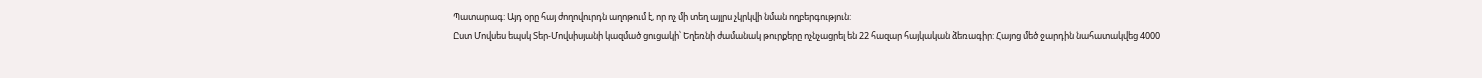Պատարագ: Այդ օրը հայ ժողովուրդն աղոթում է, որ ոչ մի տեղ այլրս չկրկվի նման ողբերգություն:
Ըստ Մովսես եպսկ Տեր-Մովսիսյանի կազմած ցուցակի՝ Եղեռնի ժամանակ թուրքերը ոչնչացրել են 22 հազար հայկական ձեռագիր: Հայոց մեծ ջարդին նահատակվեց 4000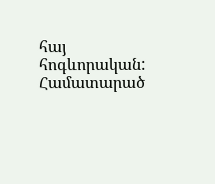հայ հոգևորական:
Համատարած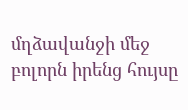մղձավանջի մեջ բոլորն իրենց հույսը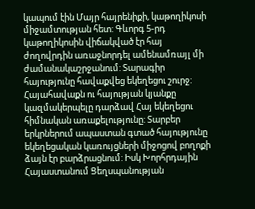կապում էին Մայր հայրենիքի, կաթողիկոսի միջամտության հետ: Գևորգ 5-րդ կաթողիկոսին վիճակված էր հայ ժողովրդին առաջնորդել ամենամռայլ մի ժամանակաշրջանում: Տարագիր հայությունը հավաքվեց եկեղեցու շուրջ: Հայահավաքն ու հայության կյանքը կազմակերպելը դարձավ Հայ եկեղեցու հիմնական առաքելությունը: Տարբեր երկրներում ապաստան գտած հայությունը եկեղեցական կառույցների միջոցով բողոքի ձայն էր բարձրացնում: Իսկ Խորհրդային Հայաստանում Ցեղսպանության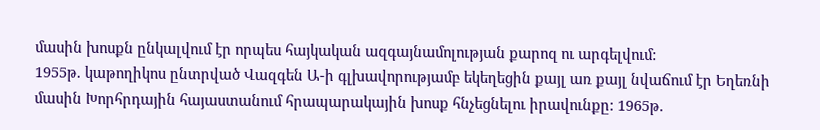մասին խոսքն ընկալվում էր որպես հայկական ազգայնամոլության քարոզ ու արգելվում:
1955թ. կաթողիկոս ընտրված Վազգեն Ա-ի գլխավորությամբ եկեղեցին քայլ առ քայլ նվաճում էր Եղեռնի մասին Խորհրդային հայաստանում հրապարակային խոսք հնչեցնելու իրավունքը: 1965թ.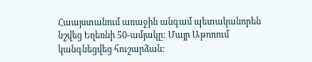Հաայստանում առաջին անգամ պետականորեն նշվեց Եղեռնի 50-ամյակը: Մայր Աթոռում կանգնեցվեց հուշարձան: